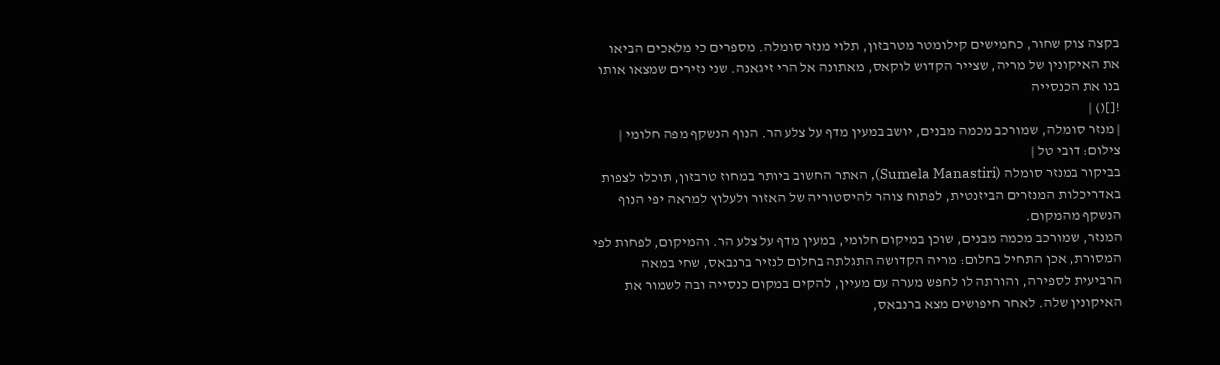בקצה צוק שחור, כחמישים קילומטר מטרבזון, תלוי מנזר סומלה. מספרים כי מלאכים הביאו את האיקונין של מריה, שצייר הקדוש לוקאס, מאתונה אל הרי זיגאנה. שני נזירים שמצאו אותו בנו את הכנסייה
![]() |
| מנזר סומלה, שמורכב מכמה מבנים, יושב במעין מדף על צלע הר. הנוף הנשקף מפה חלומי | צילום: דובי טל |
בביקור במנזר סומלה (Sumela Manastiri), האתר החשוב ביותר במחוז טרבזון, תוכלו לצפות באדריכלות המנזרים הביזנטית, לפתוח צוהר להיסטוריה של האזור ולעלוץ למראה יפי הנוף הנשקף מהמקום.
המנזר, שמורכב מכמה מבנים, שוכן במיקום חלומי, במעין מדף על צלע הר. והמיקום, לפחות לפי המסורת, אכן התחיל בחלום: מריה הקדושה התגלתה בחלום לנזיר ברנבאס, שחי במאה הרביעית לספירה, והורתה לו לחפש מערה עם מעיין, להקים במקום כנסייה ובה לשמור את האיקונין שלה. לאחר חיפושים מצא ברנבאס,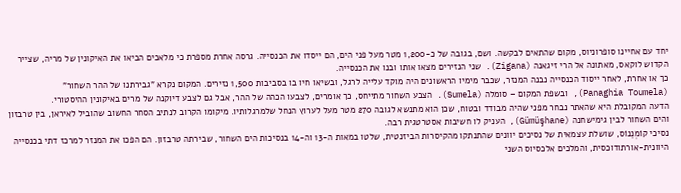יחד עם אחיינו סופרוניוס, מקום שהתאים לבקשה. ושם, בגובה של כ-1,200 מטר מעל פני הים, הם ייסדו את הכנסייה. גרסה אחרת מספרת כי מלאכים הביאו את האיקונין של מריה, שצייר הקדוש לוקאס, מאתונה אל הרי זיגאנה (Zigana). שני הנזירים מצאו אותו ובנו את הכנסייה.
כך או אחרת, לאחר ייסוד הכנסייה נבנה המנזר, שכבר מימיו הראשונים היה מוקד עלייה לרגל, ובשיאו חיו בו בסביבות 1,500 נזירים. המקום נקרא "גבירתנו של ההר השחור"
(Panaghia Toumela), ובשפת המקום – סומלה (Sumela). הצבע השחור מתייחס, כך אומרים, לצבעו הכהה של ההר, אבל גם לצבע דיוקנה של מרים באיקונין ההיסטורי.
הדעה המקובלת היא שהאתר נבחר מפני שהיה מבודד ובטוח, שכן הוא מתנשא לגובה 270 מטר מעל לערוץ הנחל שלמרגלותיו. מיקומו הקרוב לנתיב הסחר החשוב שהוביל לאיראן, בין טרבזון והים השחור לבין גימישחנה (Gümüşhane), העניק לו חשיבות אסטרטגית רבה.
נסיכי קוֹמְנֵנוֹס, שושלת עצמאית של נסיכים יוונים שהתנתקו מהקיסרות הביזנטית, שלטו במאות ה-13 וה-14 בנסיכות הים השחור, שבירתה טרבזון. הם הפכו את המנזר למרכז דתי בכנסייה היוונית-אורתודוכסית, והמלכים אלכסיוס השני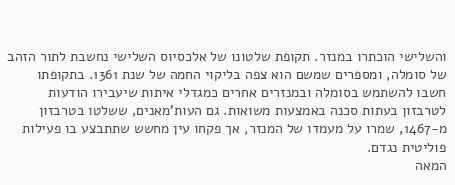והשלישי הוכתרו במנזר. תקופת שלטונו של אלכסיוס השלישי נחשבת לתור הזהב של סומלה, ומספרים שמשם הוא צפה בליקוי החמה של שנת 1361. בתקופתו חשבו להשתמש בסומלה ובמנזרים אחרים כמגדלי איתות שיעבירו הודעות לטרבזון בעתות סכנה באמצעות משואות. גם העות'מאנים, ששלטו בטרבזון מ-1467, שמרו על מעמדו של המנזר, אך פקחו עין מחשש שתתבצע בו פעילות פוליטית נגדם.
המאה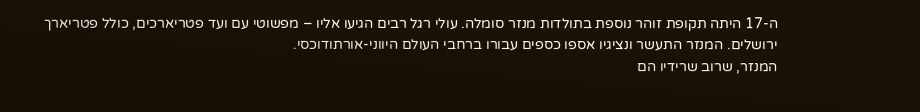ה-17 היתה תקופת זוהר נוספת בתולדות מנזר סומלה. עולי רגל רבים הגיעו אליו – מפשוטי עם ועד פטריארכים, כולל פטריארך ירושלים. המנזר התעשר ונציגיו אספו כספים עבורו ברחבי העולם היווני-אורתודוכסי.
המנזר, שרוב שרידיו הם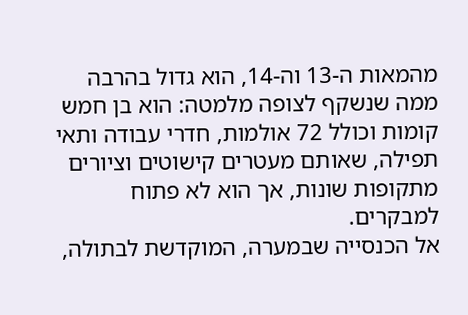מהמאות ה-13 וה-14, הוא גדול בהרבה ממה שנשקף לצופה מלמטה: הוא בן חמש קומות וכולל 72 אולמות, חדרי עבודה ותאי תפילה, שאותם מעטרים קישוטים וציורים מתקופות שונות, אך הוא לא פתוח למבקרים.
אל הכנסייה שבמערה, המוקדשת לבתולה,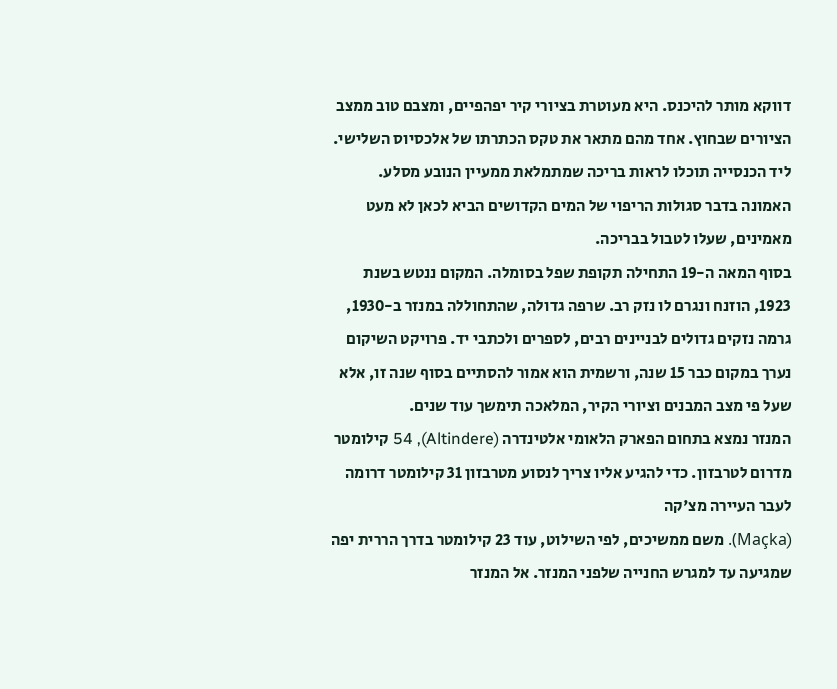דווקא מותר להיכנס. היא מעוטרת בציורי קיר יפהפיים, ומצבם טוב ממצב הציורים שבחוץ. אחד מהם מתאר את טקס הכתרתו של אלכסיוס השלישי. ליד הכנסייה תוכלו לראות בריכה שמתמלאת ממעיין הנובע מסלע. האמונה בדבר סגולות הריפוי של המים הקדושים הביא לכאן לא מעט מאמינים, שעלו לטבול בבריכה.
בסוף המאה ה-19 התחילה תקופת שפל בסומלה. המקום ננטש בשנת 1923, הוזנח ונגרם לו נזק רב. שרפה גדולה, שהתחוללה במנזר ב-1930, גרמה נזקים גדולים לבניינים רבים, לספרים ולכתבי יד. פרויקט השיקום נערך במקום כבר 15 שנה, ורשמית הוא אמור להסתיים בסוף שנה זו, אלא שעל פי מצב המבנים וציורי הקיר, המלאכה תימשך עוד שנים.
המנזר נמצא בתחום הפארק הלאומי אלטינדרה (Altindere), 54 קילומטר מדרום לטרבזון. כדי להגיע אליו צריך לנסוע מטרבזון 31 קילומטר דרומה לעבר העיירה מצ'קה
(Maçka). משם ממשיכים, לפי השילוט, עוד 23 קילומטר בדרך הררית יפה שמגיעה עד למגרש החנייה שלפני המנזר. אל המנזר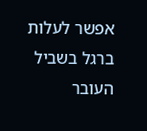אפשר לעלות ברגל בשביל העובר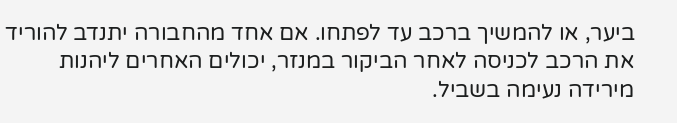ביער, או להמשיך ברכב עד לפתחו. אם אחד מהחבורה יתנדב להוריד את הרכב לכניסה לאחר הביקור במנזר, יכולים האחרים ליהנות מירידה נעימה בשביל.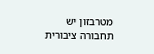מטרבזון יש תחבורה ציבורית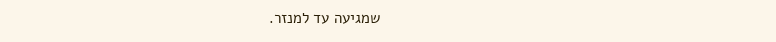שמגיעה עד למנזר.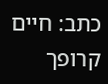כתב: חיים קרופך